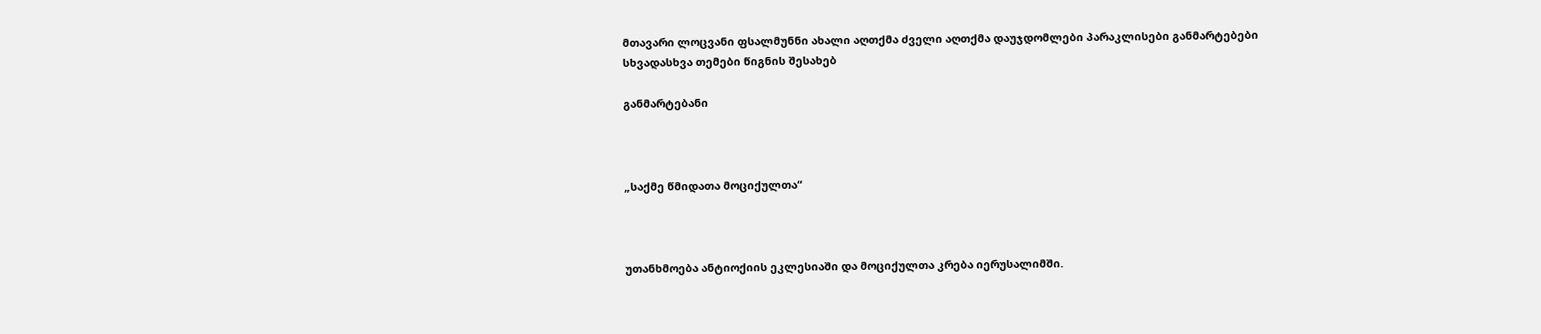მთავარი ლოცვანი ფსალმუნნი ახალი აღთქმა ძველი აღთქმა დაუჯდომლები პარაკლისები განმარტებები სხვადასხვა თემები წიგნის შესახებ

განმარტებანი



„საქმე წმიდათა მოციქულთა“



უთანხმოება ანტიოქიის ეკლესიაში და მოციქულთა კრება იერუსალიმში.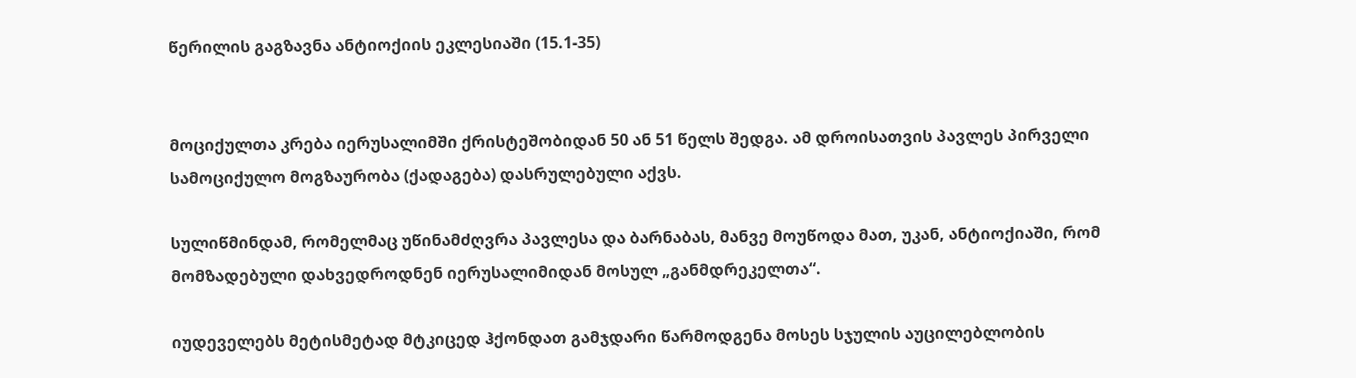წერილის გაგზავნა ანტიოქიის ეკლესიაში (15.1-35)


მოციქულთა კრება იერუსალიმში ქრისტეშობიდან 50 ან 51 წელს შედგა. ამ დროისათვის პავლეს პირველი სამოციქულო მოგზაურობა (ქადაგება) დასრულებული აქვს.

სულიწმინდამ, რომელმაც უწინამძღვრა პავლესა და ბარნაბას, მანვე მოუწოდა მათ, უკან, ანტიოქიაში, რომ მომზადებული დახვედროდნენ იერუსალიმიდან მოსულ „განმდრეკელთა“.

იუდეველებს მეტისმეტად მტკიცედ ჰქონდათ გამჯდარი წარმოდგენა მოსეს სჯულის აუცილებლობის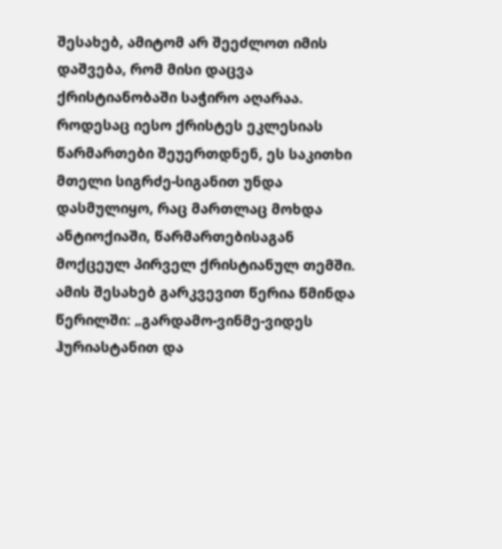შესახებ, ამიტომ არ შეეძლოთ იმის დაშვება, რომ მისი დაცვა ქრისტიანობაში საჭირო აღარაა. როდესაც იესო ქრისტეს ეკლესიას წარმართები შეუერთდნენ, ეს საკითხი მთელი სიგრძე-სიგანით უნდა დასმულიყო, რაც მართლაც მოხდა ანტიოქიაში, წარმართებისაგან მოქცეულ პირველ ქრისტიანულ თემში. ამის შესახებ გარკვევით წერია წმინდა წერილში: „გარდამო-ვინმე-ვიდეს ჰურიასტანით და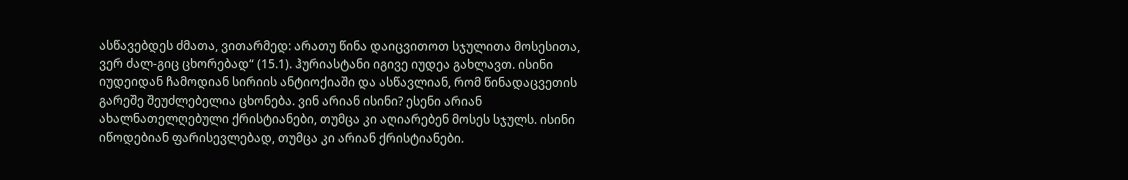ასწავებდეს ძმათა, ვითარმედ: არათუ წინა დაიცვითოთ სჯულითა მოსესითა, ვერ ძალ-გიც ცხორებად“ (15.1). ჰურიასტანი იგივე იუდეა გახლავთ. ისინი იუდეიდან ჩამოდიან სირიის ანტიოქიაში და ასწავლიან, რომ წინადაცვეთის გარეშე შეუძლებელია ცხონება. ვინ არიან ისინი? ესენი არიან ახალნათელღებული ქრისტიანები, თუმცა კი აღიარებენ მოსეს სჯულს. ისინი იწოდებიან ფარისევლებად, თუმცა კი არიან ქრისტიანები.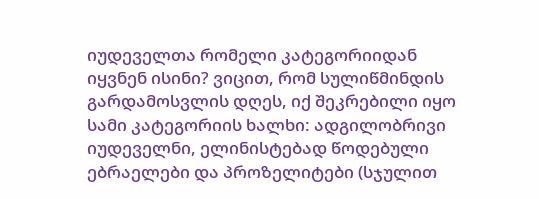იუდეველთა რომელი კატეგორიიდან იყვნენ ისინი? ვიცით, რომ სულიწმინდის გარდამოსვლის დღეს, იქ შეკრებილი იყო სამი კატეგორიის ხალხი: ადგილობრივი იუდეველნი, ელინისტებად წოდებული ებრაელები და პროზელიტები (სჯულით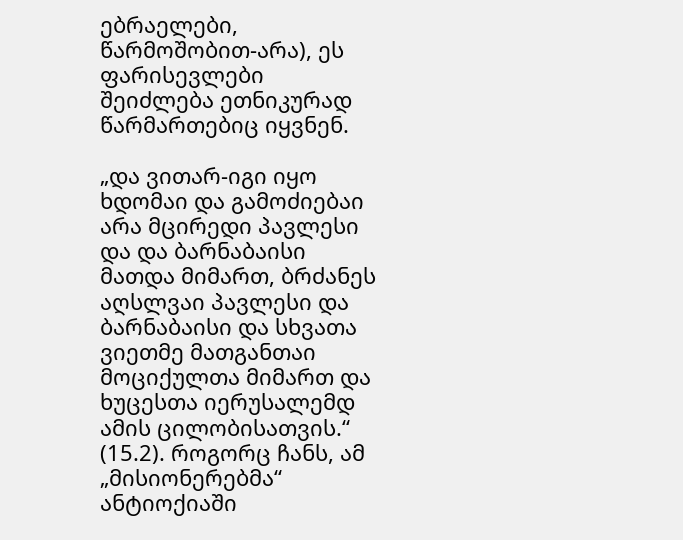ებრაელები, წარმოშობით-არა), ეს ფარისევლები შეიძლება ეთნიკურად წარმართებიც იყვნენ.

„და ვითარ-იგი იყო ხდომაი და გამოძიებაი არა მცირედი პავლესი და და ბარნაბაისი მათდა მიმართ, ბრძანეს აღსლვაი პავლესი და ბარნაბაისი და სხვათა ვიეთმე მათგანთაი მოციქულთა მიმართ და ხუცესთა იერუსალემდ ამის ცილობისათვის.“ (15.2). როგორც ჩანს, ამ „მისიონერებმა“ ანტიოქიაში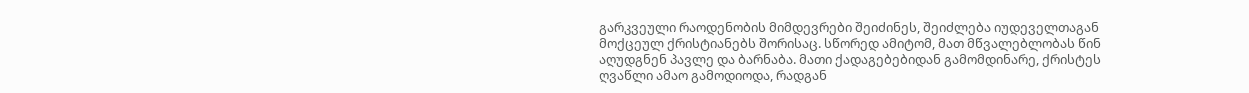გარკვეული რაოდენობის მიმდევრები შეიძინეს, შეიძლება იუდეველთაგან მოქცეულ ქრისტიანებს შორისაც. სწორედ ამიტომ, მათ მწვალებლობას წინ აღუდგნენ პავლე და ბარნაბა. მათი ქადაგებებიდან გამომდინარე, ქრისტეს ღვაწლი ამაო გამოდიოდა, რადგან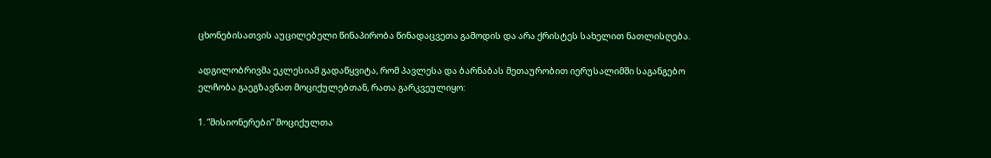ცხონებისათვის აუცილებელი წინაპირობა წინადაცვეთა გამოდის და არა ქრისტეს სახელით ნათლისღება.

ადგილობრივმა ეკლესიამ გადაწყვიტა, რომ პავლესა და ბარნაბას მეთაურობით იერუსალიმში საგანგებო ელჩობა გაეგზავნათ მოციქულებთან, რათა გარკვეულიყო:

1. “მისიონერები“ მოციქულთა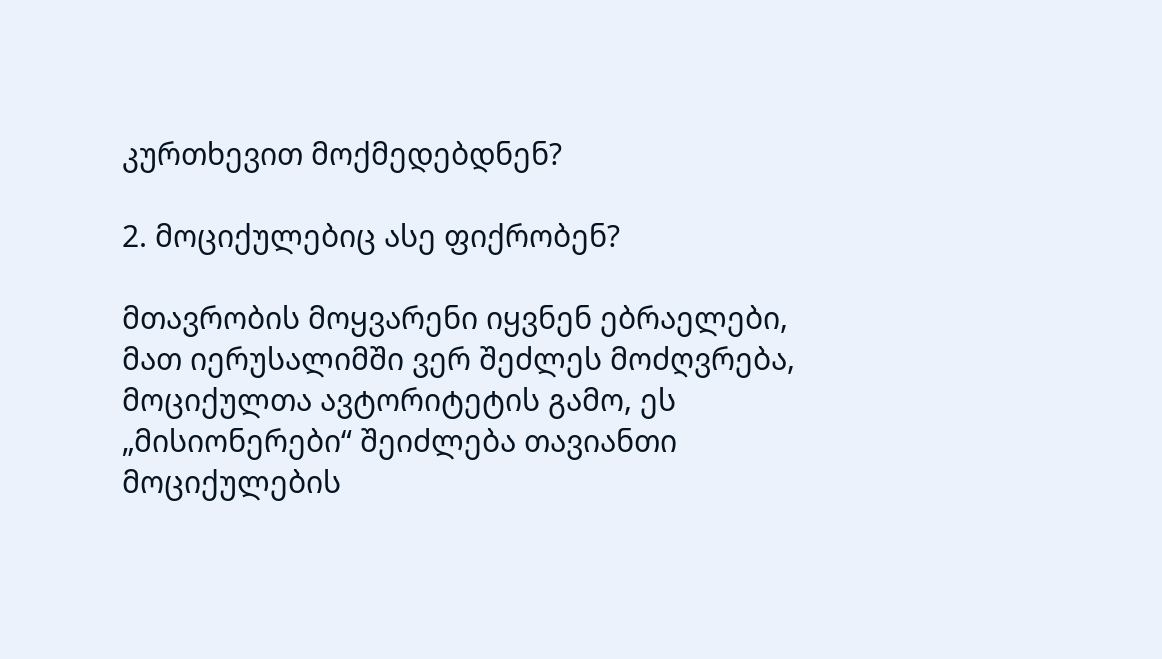კურთხევით მოქმედებდნენ?

2. მოციქულებიც ასე ფიქრობენ?

მთავრობის მოყვარენი იყვნენ ებრაელები, მათ იერუსალიმში ვერ შეძლეს მოძღვრება, მოციქულთა ავტორიტეტის გამო, ეს „მისიონერები“ შეიძლება თავიანთი მოციქულების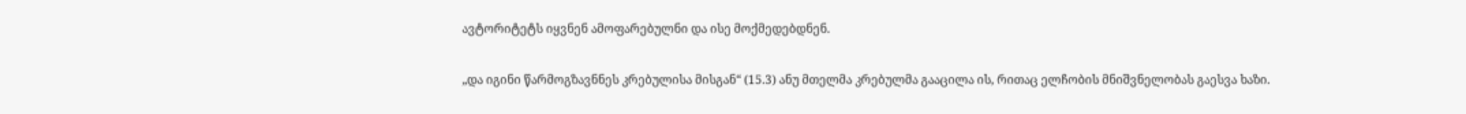ავტორიტეტს იყვნენ ამოფარებულნი და ისე მოქმედებდნენ.

„და იგინი წარმოგზავნნეს კრებულისა მისგან“ (15.3) ანუ მთელმა კრებულმა გააცილა ის, რითაც ელჩობის მნიშვნელობას გაესვა ხაზი.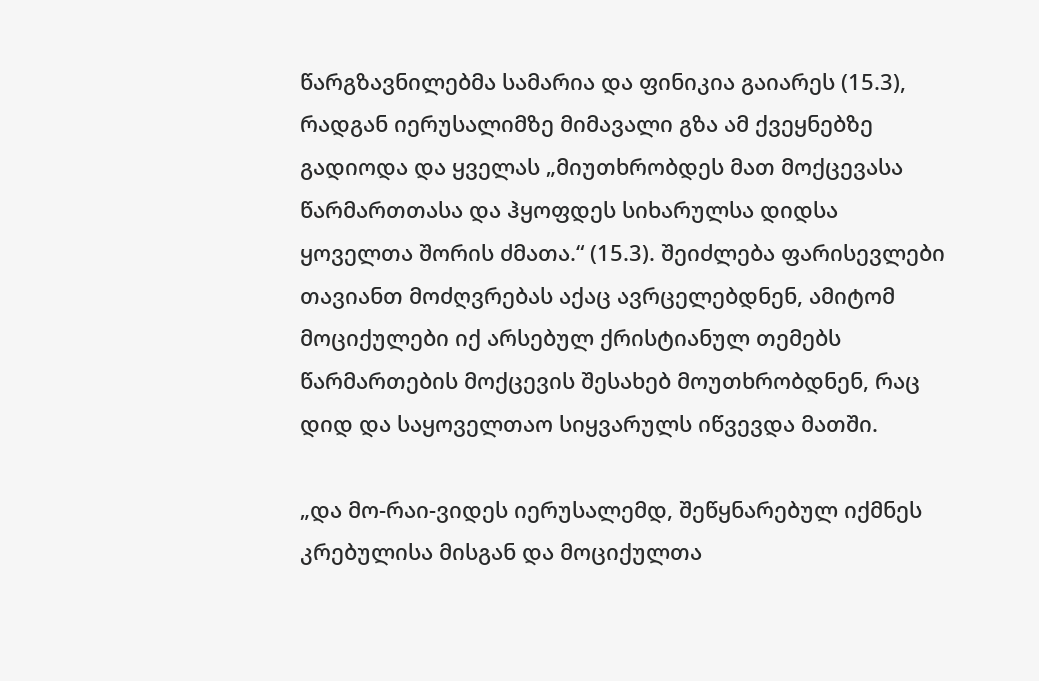წარგზავნილებმა სამარია და ფინიკია გაიარეს (15.3), რადგან იერუსალიმზე მიმავალი გზა ამ ქვეყნებზე გადიოდა და ყველას „მიუთხრობდეს მათ მოქცევასა წარმართთასა და ჰყოფდეს სიხარულსა დიდსა ყოველთა შორის ძმათა.“ (15.3). შეიძლება ფარისევლები თავიანთ მოძღვრებას აქაც ავრცელებდნენ, ამიტომ მოციქულები იქ არსებულ ქრისტიანულ თემებს წარმართების მოქცევის შესახებ მოუთხრობდნენ, რაც დიდ და საყოველთაო სიყვარულს იწვევდა მათში.

„და მო-რაი-ვიდეს იერუსალემდ, შეწყნარებულ იქმნეს კრებულისა მისგან და მოციქულთა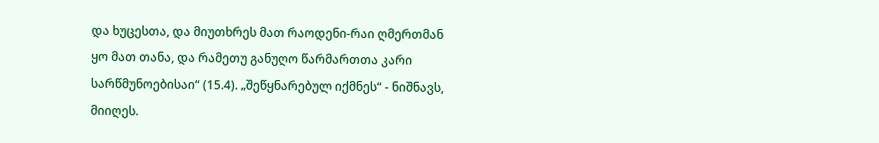და ხუცესთა, და მიუთხრეს მათ რაოდენი-რაი ღმერთმან ყო მათ თანა, და რამეთუ განუღო წარმართთა კარი სარწმუნოებისაი“ (15.4). „შეწყნარებულ იქმნეს“ - ნიშნავს, მიიღეს.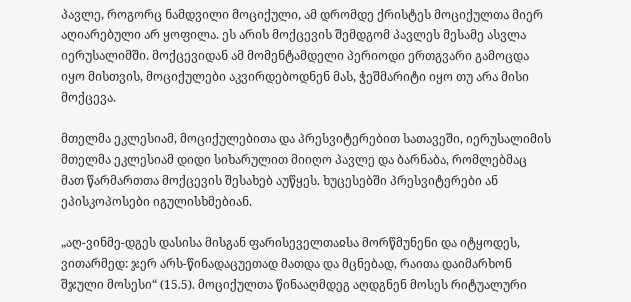პავლე, როგორც ნამდვილი მოციქული, ამ დრომდე ქრისტეს მოციქულთა მიერ აღიარებული არ ყოფილა. ეს არის მოქცევის შემდგომ პავლეს მესამე ასვლა იერუსალიმში. მოქცევიდან ამ მომენტამდელი პერიოდი ერთგვარი გამოცდა იყო მისთვის, მოციქულები აკვირდებოდნენ მას, ჭეშმარიტი იყო თუ არა მისი მოქცევა.

მთელმა ეკლესიამ, მოციქულებითა და პრესვიტერებით სათავეში, იერუსალიმის მთელმა ეკლესიამ დიდი სიხარულით მიიღო პავლე და ბარნაბა, რომლებმაც მათ წარმართთა მოქცევის შესახებ აუწყეს. ხუცესებში პრესვიტერები ან ეპისკოპოსები იგულისხმებიან.

„აღ-ვინმე-დგეს დასისა მისგან ფარისეველთაჲსა მორწმუნენი და იტყოდეს, ვითარმედ: ჯერ არს-წინადაცუეთად მათდა და მცნებად, რაითა დაიმარხონ შჯული მოსესი“ (15.5). მოციქულთა წინააღმდეგ აღდგნენ მოსეს რიტუალური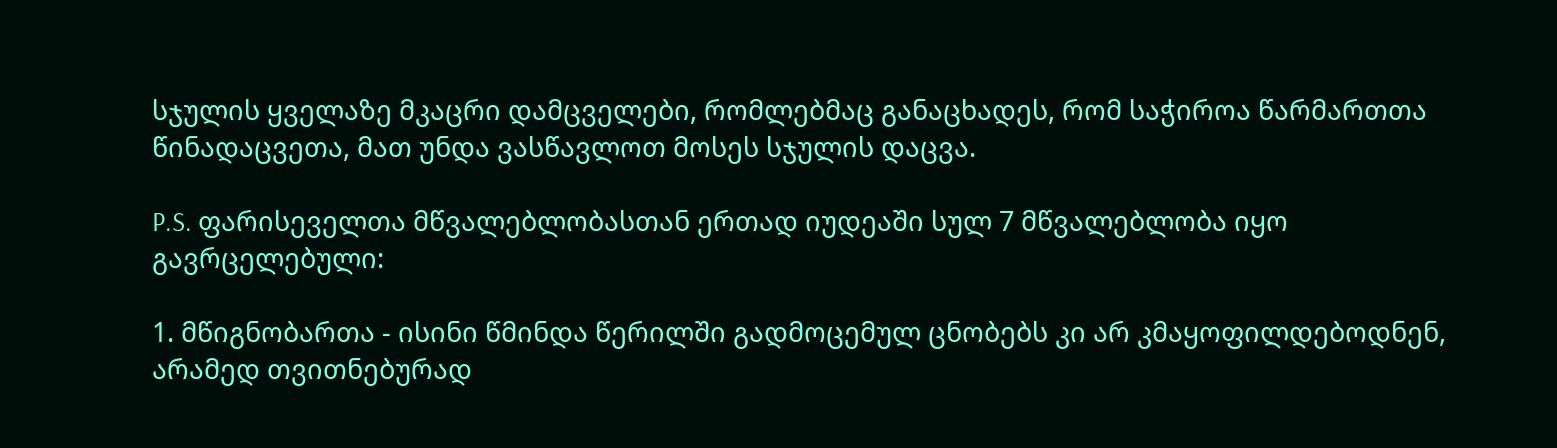სჯულის ყველაზე მკაცრი დამცველები, რომლებმაც განაცხადეს, რომ საჭიროა წარმართთა წინადაცვეთა, მათ უნდა ვასწავლოთ მოსეს სჯულის დაცვა.

P.S. ფარისეველთა მწვალებლობასთან ერთად იუდეაში სულ 7 მწვალებლობა იყო გავრცელებული:

1. მწიგნობართა - ისინი წმინდა წერილში გადმოცემულ ცნობებს კი არ კმაყოფილდებოდნენ, არამედ თვითნებურად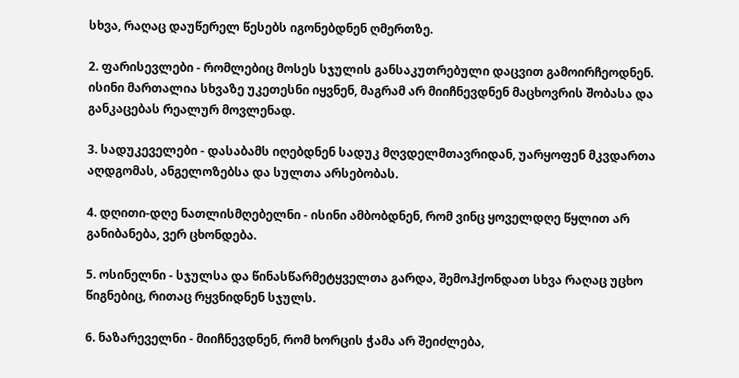სხვა, რაღაც დაუწერელ წესებს იგონებდნენ ღმერთზე.

2. ფარისევლები - რომლებიც მოსეს სჯულის განსაკუთრებული დაცვით გამოირჩეოდნენ. ისინი მართალია სხვაზე უკეთესნი იყვნენ, მაგრამ არ მიიჩნევდნენ მაცხოვრის შობასა და განკაცებას რეალურ მოვლენად.

3. სადუკეველები - დასაბამს იღებდნენ სადუკ მღვდელმთავრიდან, უარყოფენ მკვდართა აღდგომას, ანგელოზებსა და სულთა არსებობას.

4. დღითი-დღე ნათლისმღებელნი - ისინი ამბობდნენ, რომ ვინც ყოველდღე წყლით არ განიბანება, ვერ ცხონდება.

5. ოსინელნი - სჯულსა და წინასწარმეტყველთა გარდა, შემოჰქონდათ სხვა რაღაც უცხო წიგნებიც, რითაც რყვნიდნენ სჯულს.

6. ნაზარეველნი - მიიჩნევდნენ, რომ ხორცის ჭამა არ შეიძლება,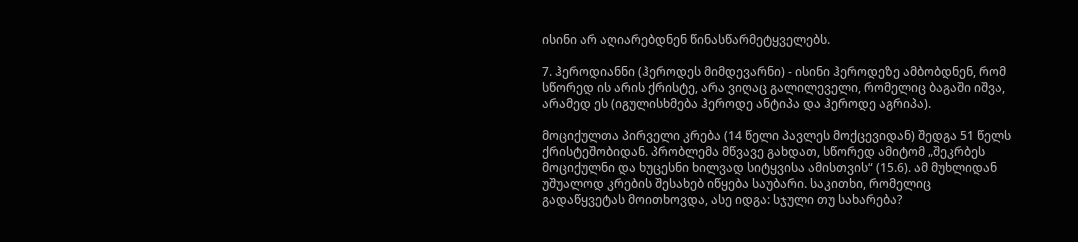ისინი არ აღიარებდნენ წინასწარმეტყველებს.

7. ჰეროდიანნი (ჰეროდეს მიმდევარნი) - ისინი ჰეროდეზე ამბობდნენ, რომ სწორედ ის არის ქრისტე, არა ვიღაც გალილეველი, რომელიც ბაგაში იშვა, არამედ ეს (იგულისხმება ჰეროდე ანტიპა და ჰეროდე აგრიპა).

მოციქულთა პირველი კრება (14 წელი პავლეს მოქცევიდან) შედგა 51 წელს ქრისტეშობიდან. პრობლემა მწვავე გახდათ, სწორედ ამიტომ „შეკრბეს მოციქულნი და ხუცესნი ხილვად სიტყვისა ამისთვის“ (15.6). ამ მუხლიდან უშუალოდ კრების შესახებ იწყება საუბარი. საკითხი, რომელიც გადაწყვეტას მოითხოვდა, ასე იდგა: სჯული თუ სახარება?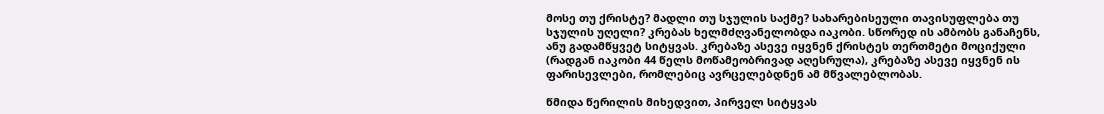მოსე თუ ქრისტე? მადლი თუ სჯულის საქმე? სახარებისეული თავისუფლება თუ სჯულის უღელი? კრებას ხელმძღვანელობდა იაკობი. სწორედ ის ამბობს განაჩენს, ანუ გადამწყვეტ სიტყვას. კრებაზე ასევე იყვნენ ქრისტეს თერთმეტი მოციქული (რადგან იაკობი 44 წელს მოწამეობრივად აღესრულა), კრებაზე ასევე იყვნენ ის ფარისევლები, რომლებიც ავრცელებდნენ ამ მწვალებლობას.

წმიდა წერილის მიხედვით, პირველ სიტყვას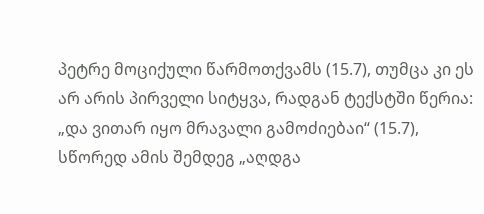პეტრე მოციქული წარმოთქვამს (15.7), თუმცა კი ეს არ არის პირველი სიტყვა, რადგან ტექსტში წერია: „და ვითარ იყო მრავალი გამოძიებაი“ (15.7), სწორედ ამის შემდეგ „აღდგა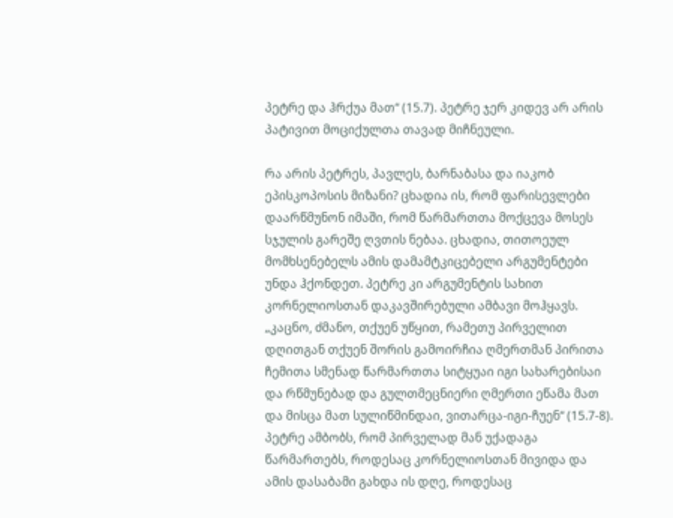პეტრე და ჰრქუა მათ“ (15.7). პეტრე ჯერ კიდევ არ არის პატივით მოციქულთა თავად მიჩნეული.

რა არის პეტრეს, პავლეს, ბარნაბასა და იაკობ ეპისკოპოსის მიზანი? ცხადია ის, რომ ფარისევლები დაარწმუნონ იმაში, რომ წარმართთა მოქცევა მოსეს სჯულის გარეშე ღვთის ნებაა. ცხადია, თითოეულ მომხსენებელს ამის დამამტკიცებელი არგუმენტები უნდა ჰქონდეთ. პეტრე კი არგუმენტის სახით კორნელიოსთან დაკავშირებული ამბავი მოჰყავს. „კაცნო, ძმანო, თქუენ უწყით, რამეთუ პირველით დღითგან თქუენ შორის გამოირჩია ღმერთმან პირითა ჩემითა სმენად წარმართთა სიტყუაი იგი სახარებისაი და რწმუნებად და გულთმეცნიერი ღმერთი ეწამა მათ და მისცა მათ სულიწმინდაი, ვითარცა-იგი-ჩუენ“ (15.7-8). პეტრე ამბობს, რომ პირველად მან უქადაგა წარმართებს, როდესაც კორნელიოსთან მივიდა და ამის დასაბამი გახდა ის დღე, როდესაც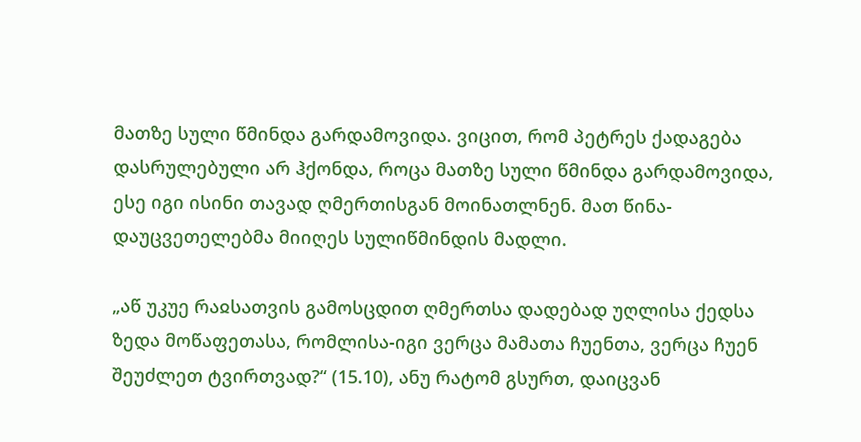მათზე სული წმინდა გარდამოვიდა. ვიცით, რომ პეტრეს ქადაგება დასრულებული არ ჰქონდა, როცა მათზე სული წმინდა გარდამოვიდა, ესე იგი ისინი თავად ღმერთისგან მოინათლნენ. მათ წინა-დაუცვეთელებმა მიიღეს სულიწმინდის მადლი.

„აწ უკუე რაჲსათვის გამოსცდით ღმერთსა დადებად უღლისა ქედსა ზედა მოწაფეთასა, რომლისა-იგი ვერცა მამათა ჩუენთა, ვერცა ჩუენ შეუძლეთ ტვირთვად?“ (15.10), ანუ რატომ გსურთ, დაიცვან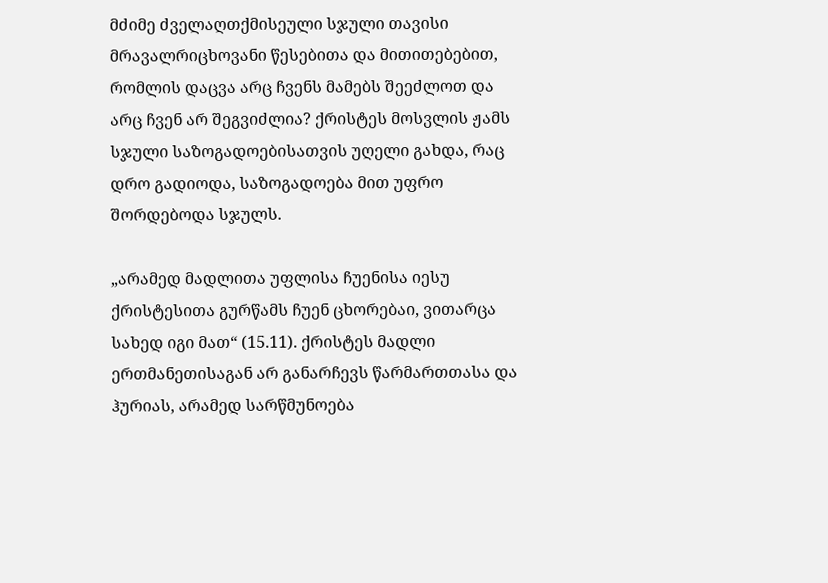მძიმე ძველაღთქმისეული სჯული თავისი მრავალრიცხოვანი წესებითა და მითითებებით, რომლის დაცვა არც ჩვენს მამებს შეეძლოთ და არც ჩვენ არ შეგვიძლია? ქრისტეს მოსვლის ჟამს სჯული საზოგადოებისათვის უღელი გახდა, რაც დრო გადიოდა, საზოგადოება მით უფრო შორდებოდა სჯულს.

„არამედ მადლითა უფლისა ჩუენისა იესუ ქრისტესითა გურწამს ჩუენ ცხორებაი, ვითარცა სახედ იგი მათ“ (15.11). ქრისტეს მადლი ერთმანეთისაგან არ განარჩევს წარმართთასა და ჰურიას, არამედ სარწმუნოება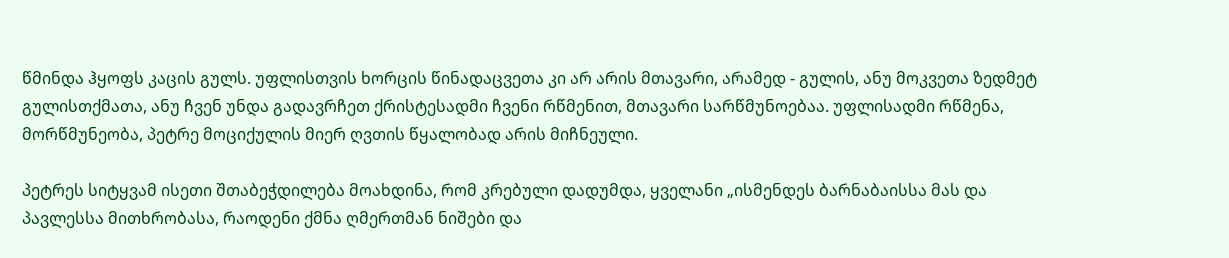წმინდა ჰყოფს კაცის გულს. უფლისთვის ხორცის წინადაცვეთა კი არ არის მთავარი, არამედ - გულის, ანუ მოკვეთა ზედმეტ გულისთქმათა, ანუ ჩვენ უნდა გადავრჩეთ ქრისტესადმი ჩვენი რწმენით, მთავარი სარწმუნოებაა. უფლისადმი რწმენა, მორწმუნეობა, პეტრე მოციქულის მიერ ღვთის წყალობად არის მიჩნეული.

პეტრეს სიტყვამ ისეთი შთაბეჭდილება მოახდინა, რომ კრებული დადუმდა, ყველანი „ისმენდეს ბარნაბაისსა მას და პავლესსა მითხრობასა, რაოდენი ქმნა ღმერთმან ნიშები და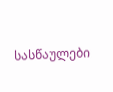სასწაულები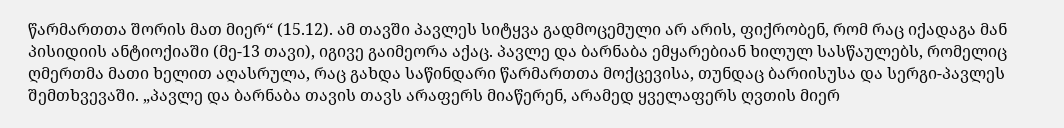წარმართთა შორის მათ მიერ“ (15.12). ამ თავში პავლეს სიტყვა გადმოცემული არ არის, ფიქრობენ, რომ რაც იქადაგა მან პისიდიის ანტიოქიაში (მე-13 თავი), იგივე გაიმეორა აქაც. პავლე და ბარნაბა ემყარებიან ხილულ სასწაულებს, რომელიც ღმერთმა მათი ხელით აღასრულა, რაც გახდა საწინდარი წარმართთა მოქცევისა, თუნდაც ბარიისუსა და სერგი-პავლეს შემთხვევაში. „პავლე და ბარნაბა თავის თავს არაფერს მიაწერენ, არამედ ყველაფერს ღვთის მიერ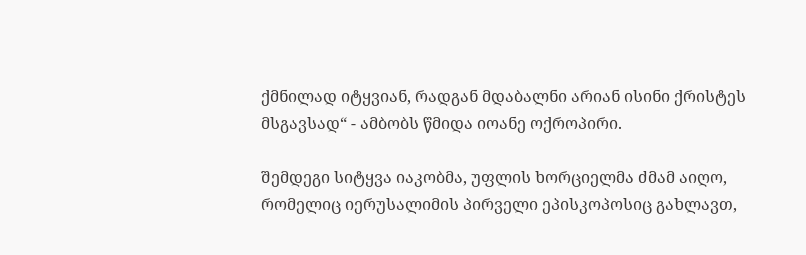ქმნილად იტყვიან, რადგან მდაბალნი არიან ისინი ქრისტეს მსგავსად“ - ამბობს წმიდა იოანე ოქროპირი.

შემდეგი სიტყვა იაკობმა, უფლის ხორციელმა ძმამ აიღო, რომელიც იერუსალიმის პირველი ეპისკოპოსიც გახლავთ,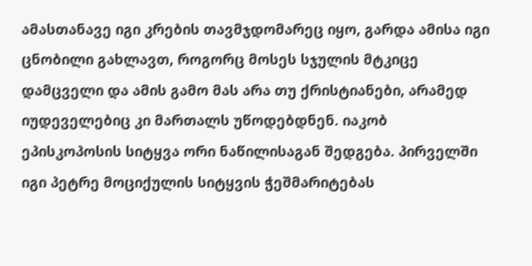ამასთანავე იგი კრების თავმჯდომარეც იყო, გარდა ამისა იგი ცნობილი გახლავთ, როგორც მოსეს სჯულის მტკიცე დამცველი და ამის გამო მას არა თუ ქრისტიანები, არამედ იუდეველებიც კი მართალს უწოდებდნენ. იაკობ ეპისკოპოსის სიტყვა ორი ნაწილისაგან შედგება. პირველში იგი პეტრე მოციქულის სიტყვის ჭეშმარიტებას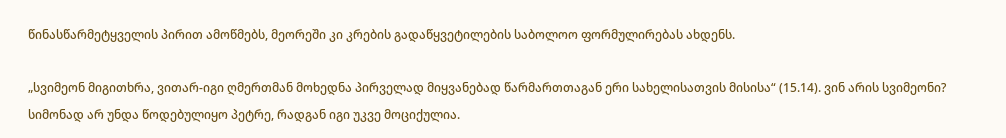წინასწარმეტყველის პირით ამოწმებს, მეორეში კი კრების გადაწყვეტილების საბოლოო ფორმულირებას ახდენს.

„სვიმეონ მიგითხრა, ვითარ-იგი ღმერთმან მოხედნა პირველად მიყვანებად წარმართთაგან ერი სახელისათვის მისისა“ (15.14). ვინ არის სვიმეონი? სიმონად არ უნდა წოდებულიყო პეტრე, რადგან იგი უკვე მოციქულია.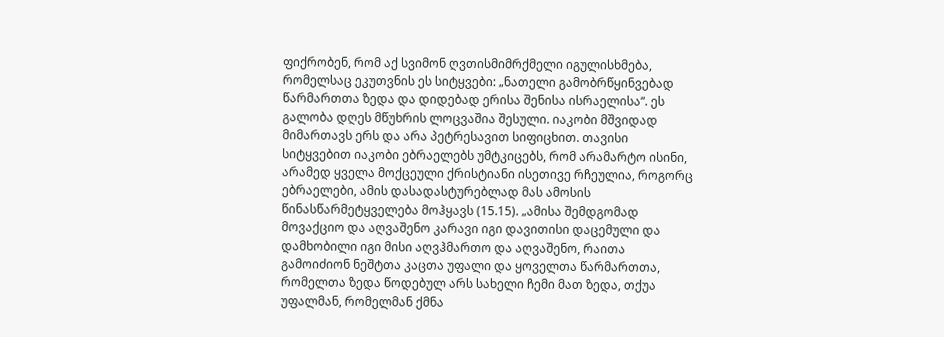ფიქრობენ, რომ აქ სვიმონ ღვთისმიმრქმელი იგულისხმება, რომელსაც ეკუთვნის ეს სიტყვები: „ნათელი გამობრწყინვებად წარმართთა ზედა და დიდებად ერისა შენისა ისრაელისა“. ეს გალობა დღეს მწუხრის ლოცვაშია შესული. იაკობი მშვიდად მიმართავს ერს და არა პეტრესავით სიფიცხით. თავისი სიტყვებით იაკობი ებრაელებს უმტკიცებს, რომ არამარტო ისინი, არამედ ყველა მოქცეული ქრისტიანი ისეთივე რჩეულია, როგორც ებრაელები, ამის დასადასტურებლად მას ამოსის წინასწარმეტყველება მოჰყავს (15.15). „ამისა შემდგომად მოვაქციო და აღვაშენო კარავი იგი დავითისი დაცემული და დამხობილი იგი მისი აღვჰმართო და აღვაშენო, რაითა გამოიძიონ ნეშტთა კაცთა უფალი და ყოველთა წარმართთა, რომელთა ზედა წოდებულ არს სახელი ჩემი მათ ზედა, თქუა უფალმან, რომელმან ქმნა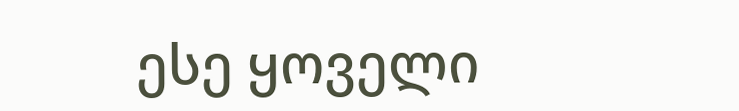ესე ყოველი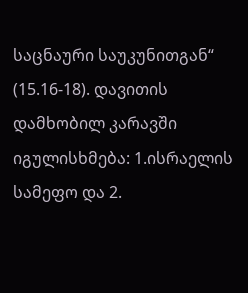საცნაური საუკუნითგან“ (15.16-18). დავითის დამხობილ კარავში იგულისხმება: 1.ისრაელის სამეფო და 2.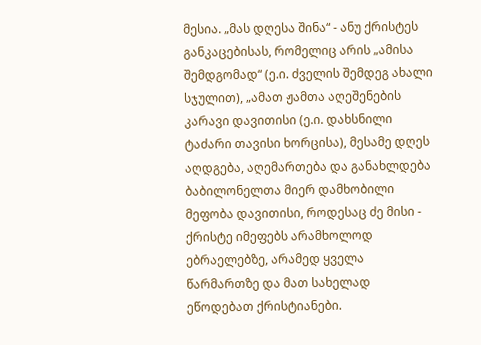მესია. „მას დღესა შინა“ - ანუ ქრისტეს განკაცებისას, რომელიც არის „ამისა შემდგომად“ (ე.ი. ძველის შემდეგ ახალი სჯულით), „ამათ ჟამთა აღეშენების კარავი დავითისი (ე.ი. დახსნილი ტაძარი თავისი ხორცისა), მესამე დღეს აღდგება, აღემართება და განახლდება ბაბილონელთა მიერ დამხობილი მეფობა დავითისი, როდესაც ძე მისი - ქრისტე იმეფებს არამხოლოდ ებრაელებზე, არამედ ყველა წარმართზე და მათ სახელად ეწოდებათ ქრისტიანები.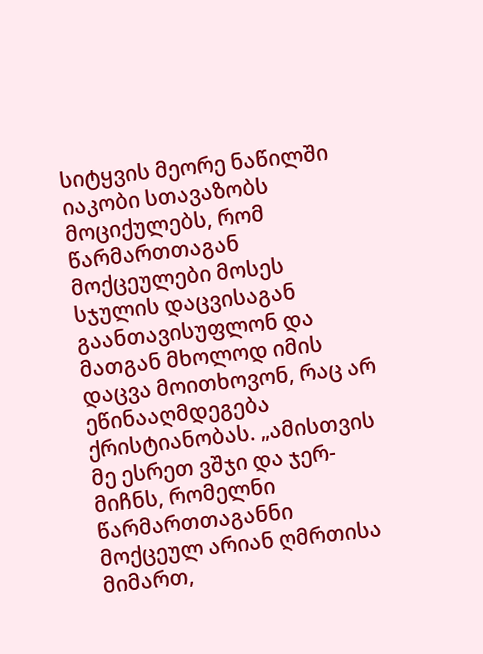სიტყვის მეორე ნაწილში იაკობი სთავაზობს მოციქულებს, რომ წარმართთაგან მოქცეულები მოსეს სჯულის დაცვისაგან გაანთავისუფლონ და მათგან მხოლოდ იმის დაცვა მოითხოვონ, რაც არ ეწინააღმდეგება ქრისტიანობას. „ამისთვის მე ესრეთ ვშჯი და ჯერ-მიჩნს, რომელნი წარმართთაგანნი მოქცეულ არიან ღმრთისა მიმართ,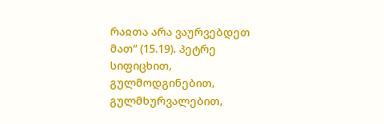რაჲთა არა ვაურვებდეთ მათ“ (15.19). პეტრე სიფიცხით, გულმოდგინებით, გულმხურვალებით,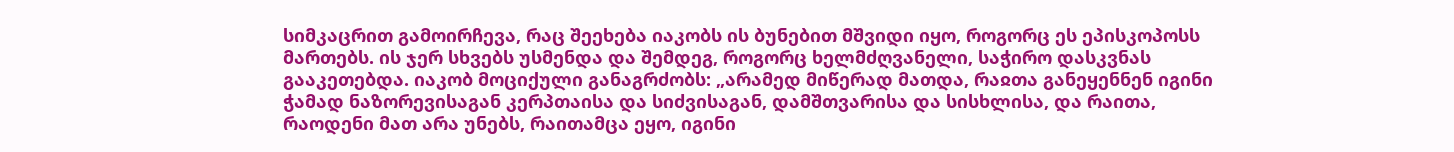სიმკაცრით გამოირჩევა, რაც შეეხება იაკობს ის ბუნებით მშვიდი იყო, როგორც ეს ეპისკოპოსს მართებს. ის ჯერ სხვებს უსმენდა და შემდეგ, როგორც ხელმძღვანელი, საჭირო დასკვნას გააკეთებდა. იაკობ მოციქული განაგრძობს: „არამედ მიწერად მათდა, რაჲთა განეყენნენ იგინი ჭამად ნაზორევისაგან კერპთაისა და სიძვისაგან, დამშთვარისა და სისხლისა, და რაითა, რაოდენი მათ არა უნებს, რაითამცა ეყო, იგინი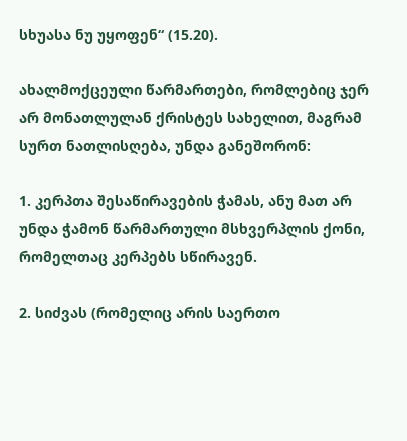სხუასა ნუ უყოფენ“ (15.20).

ახალმოქცეული წარმართები, რომლებიც ჯერ არ მონათლულან ქრისტეს სახელით, მაგრამ სურთ ნათლისღება, უნდა განეშორონ:

1. კერპთა შესაწირავების ჭამას, ანუ მათ არ უნდა ჭამონ წარმართული მსხვერპლის ქონი, რომელთაც კერპებს სწირავენ.

2. სიძვას (რომელიც არის საერთო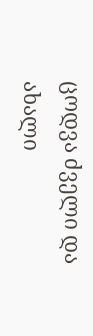ცოდვა ძველი და ახალი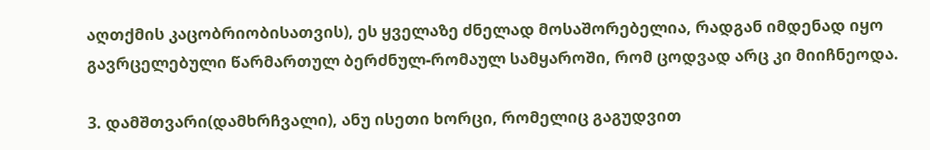აღთქმის კაცობრიობისათვის), ეს ყველაზე ძნელად მოსაშორებელია, რადგან იმდენად იყო გავრცელებული წარმართულ ბერძნულ-რომაულ სამყაროში, რომ ცოდვად არც კი მიიჩნეოდა.

3. დამშთვარი(დამხრჩვალი), ანუ ისეთი ხორცი, რომელიც გაგუდვით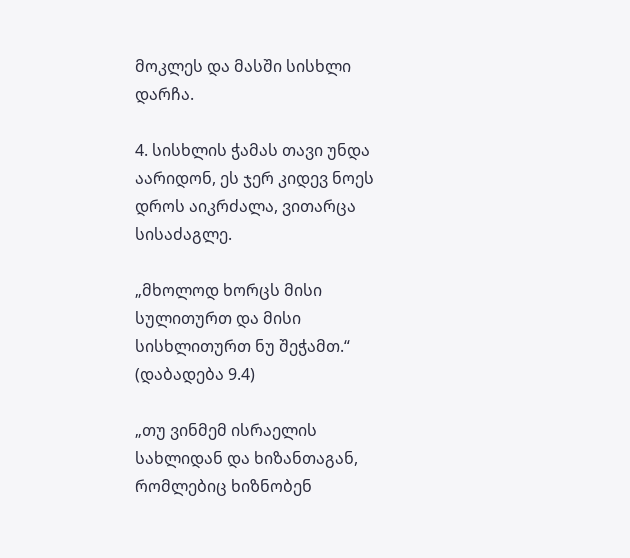მოკლეს და მასში სისხლი დარჩა.

4. სისხლის ჭამას თავი უნდა აარიდონ, ეს ჯერ კიდევ ნოეს დროს აიკრძალა, ვითარცა სისაძაგლე.

„მხოლოდ ხორცს მისი სულითურთ და მისი სისხლითურთ ნუ შეჭამთ.“ (დაბადება 9.4)

„თუ ვინმემ ისრაელის სახლიდან და ხიზანთაგან, რომლებიც ხიზნობენ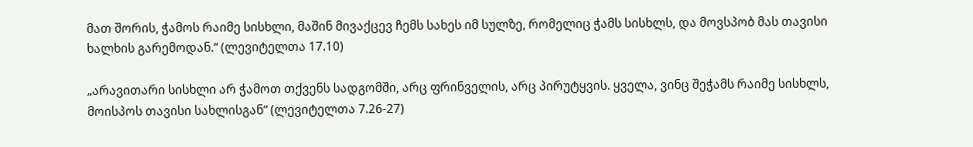მათ შორის, ჭამოს რაიმე სისხლი, მაშინ მივაქცევ ჩემს სახეს იმ სულზე, რომელიც ჭამს სისხლს, და მოვსპობ მას თავისი ხალხის გარემოდან.“ (ლევიტელთა 17.10)

„არავითარი სისხლი არ ჭამოთ თქვენს სადგომში, არც ფრინველის, არც პირუტყვის. ყველა, ვინც შეჭამს რაიმე სისხლს, მოისპოს თავისი სახლისგან“ (ლევიტელთა 7.26-27)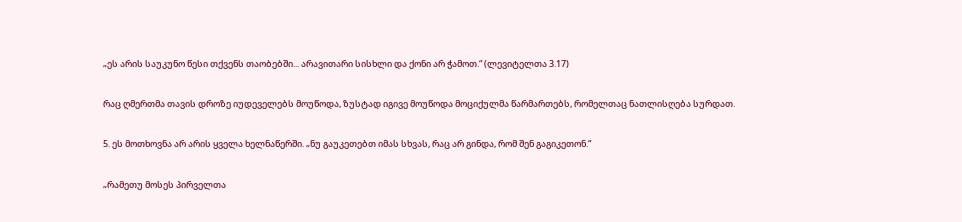„ეს არის საუკუნო წესი თქვენს თაობებში... არავითარი სისხლი და ქონი არ ჭამოთ.“ (ლევიტელთა 3.17)

რაც ღმერთმა თავის დროზე იუდეველებს მოუწოდა, ზუსტად იგივე მოუწოდა მოციქულმა წარმართებს, რომელთაც ნათლისღება სურდათ.

5. ეს მოთხოვნა არ არის ყველა ხელნაწერში. „ნუ გაუკეთებთ იმას სხვას, რაც არ გინდა, რომ შენ გაგიკეთონ.“

„რამეთუ მოსეს პირველთა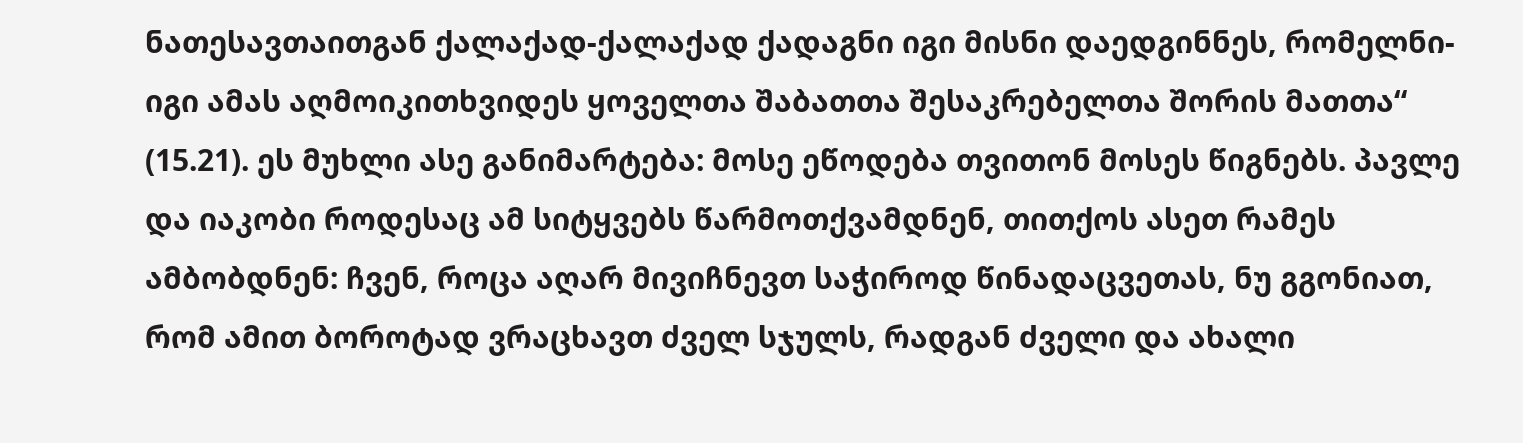ნათესავთაითგან ქალაქად-ქალაქად ქადაგნი იგი მისნი დაედგინნეს, რომელნი-იგი ამას აღმოიკითხვიდეს ყოველთა შაბათთა შესაკრებელთა შორის მათთა“ (15.21). ეს მუხლი ასე განიმარტება: მოსე ეწოდება თვითონ მოსეს წიგნებს. პავლე და იაკობი როდესაც ამ სიტყვებს წარმოთქვამდნენ, თითქოს ასეთ რამეს ამბობდნენ: ჩვენ, როცა აღარ მივიჩნევთ საჭიროდ წინადაცვეთას, ნუ გგონიათ, რომ ამით ბოროტად ვრაცხავთ ძველ სჯულს, რადგან ძველი და ახალი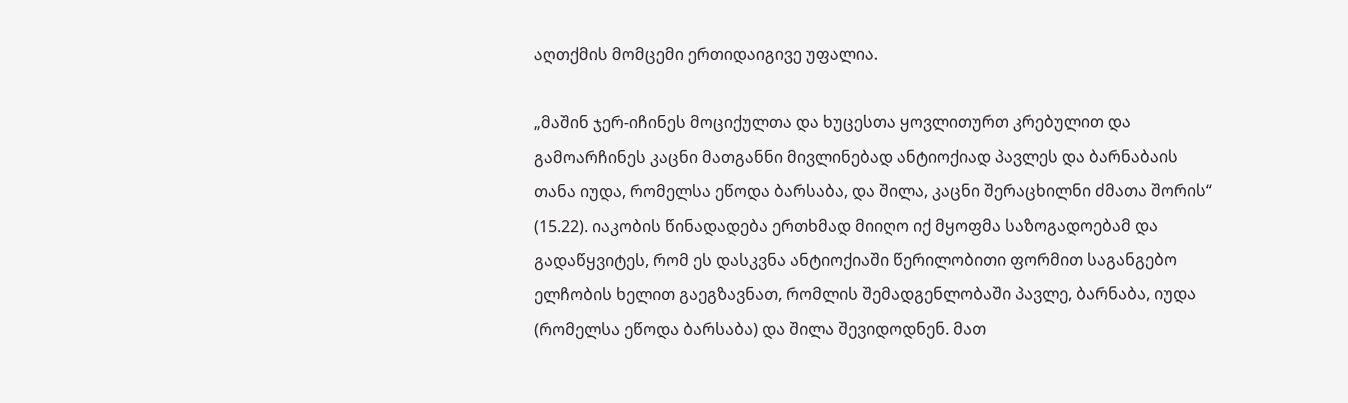აღთქმის მომცემი ერთიდაიგივე უფალია.

„მაშინ ჯერ-იჩინეს მოციქულთა და ხუცესთა ყოვლითურთ კრებულით და გამოარჩინეს კაცნი მათგანნი მივლინებად ანტიოქიად პავლეს და ბარნაბაის თანა იუდა, რომელსა ეწოდა ბარსაბა, და შილა, კაცნი შერაცხილნი ძმათა შორის“ (15.22). იაკობის წინადადება ერთხმად მიიღო იქ მყოფმა საზოგადოებამ და გადაწყვიტეს, რომ ეს დასკვნა ანტიოქიაში წერილობითი ფორმით საგანგებო ელჩობის ხელით გაეგზავნათ, რომლის შემადგენლობაში პავლე, ბარნაბა, იუდა (რომელსა ეწოდა ბარსაბა) და შილა შევიდოდნენ. მათ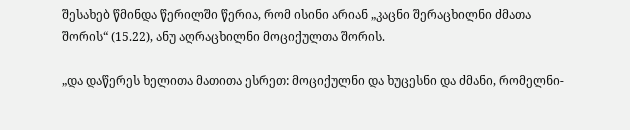შესახებ წმინდა წერილში წერია, რომ ისინი არიან „კაცნი შერაცხილნი ძმათა შორის“ (15.22), ანუ აღრაცხილნი მოციქულთა შორის.

„და დაწერეს ხელითა მათითა ესრეთ: მოციქულნი და ხუცესნი და ძმანი, რომელნი-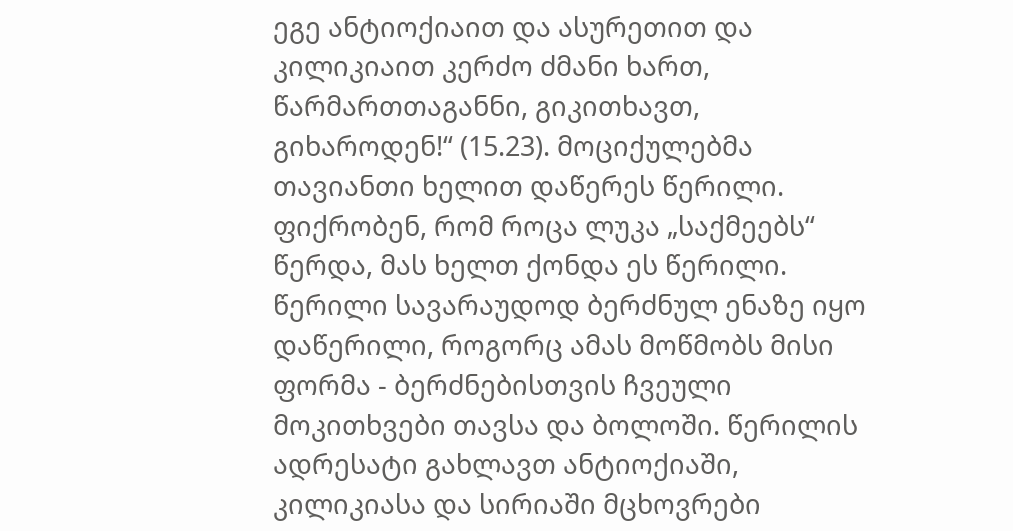ეგე ანტიოქიაით და ასურეთით და კილიკიაით კერძო ძმანი ხართ, წარმართთაგანნი, გიკითხავთ, გიხაროდენ!“ (15.23). მოციქულებმა თავიანთი ხელით დაწერეს წერილი. ფიქრობენ, რომ როცა ლუკა „საქმეებს“ წერდა, მას ხელთ ქონდა ეს წერილი. წერილი სავარაუდოდ ბერძნულ ენაზე იყო დაწერილი, როგორც ამას მოწმობს მისი ფორმა - ბერძნებისთვის ჩვეული მოკითხვები თავსა და ბოლოში. წერილის ადრესატი გახლავთ ანტიოქიაში, კილიკიასა და სირიაში მცხოვრები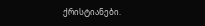ქრისტიანები.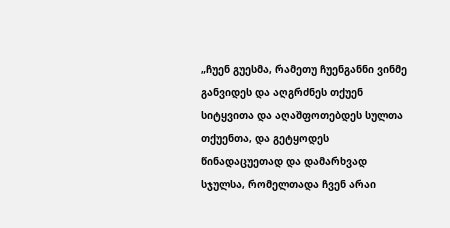„ჩუენ გუესმა, რამეთუ ჩუენგანნი ვინმე განვიდეს და აღგრძნეს თქუენ სიტყვითა და აღაშფოთებდეს სულთა თქუენთა, და გეტყოდეს წინადაცუეთად და დამარხვად სჯულსა, რომელთადა ჩვენ არაი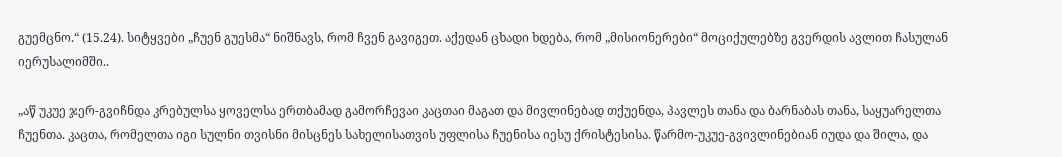გუემცნო.“ (15.24). სიტყვები „ჩუენ გუესმა“ ნიშნავს, რომ ჩვენ გავიგეთ. აქედან ცხადი ხდება, რომ „მისიონერები“ მოციქულებზე გვერდის ავლით ჩასულან იერუსალიმში..

„აწ უკუე ჯერ-გვიჩნდა კრებულსა ყოველსა ერთბამად გამორჩევაი კაცთაი მაგათ და მივლინებად თქუენდა, პავლეს თანა და ბარნაბას თანა, საყუარელთა ჩუენთა. კაცთა, რომელთა იგი სულნი თვისნი მისცნეს სახელისათვის უფლისა ჩუენისა იესუ ქრისტესისა. წარმო-უკუე-გვივლინებიან იუდა და შილა, და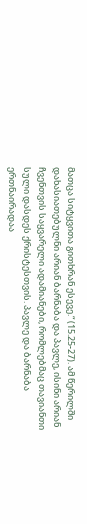მათცა სიტყვითა გითხრან ესევე.“ (15.25-27). ამ წერილში დახასიათებულნი არიან ბარნაბა და პავლე, ისინი არიან ჩვენთვის საყვარელი ადამიანები, რომლებმაც თავიანთი სული დასდეს ქრისტესთვის. პავლე და ბარნაბა ერთნაირადაა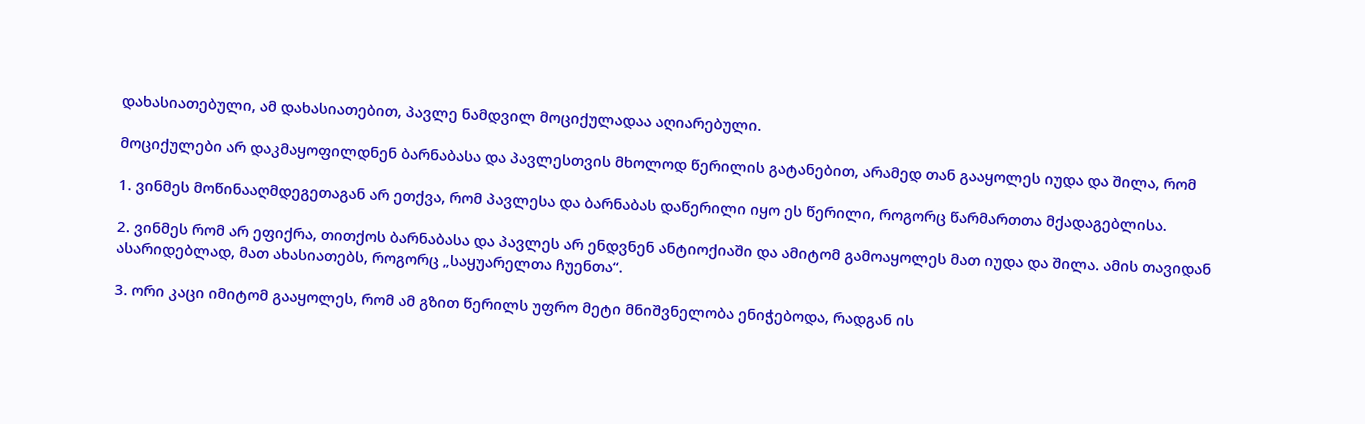დახასიათებული, ამ დახასიათებით, პავლე ნამდვილ მოციქულადაა აღიარებული.

მოციქულები არ დაკმაყოფილდნენ ბარნაბასა და პავლესთვის მხოლოდ წერილის გატანებით, არამედ თან გააყოლეს იუდა და შილა, რომ

1. ვინმეს მოწინააღმდეგეთაგან არ ეთქვა, რომ პავლესა და ბარნაბას დაწერილი იყო ეს წერილი, როგორც წარმართთა მქადაგებლისა.

2. ვინმეს რომ არ ეფიქრა, თითქოს ბარნაბასა და პავლეს არ ენდვნენ ანტიოქიაში და ამიტომ გამოაყოლეს მათ იუდა და შილა. ამის თავიდან ასარიდებლად, მათ ახასიათებს, როგორც „საყუარელთა ჩუენთა“.

3. ორი კაცი იმიტომ გააყოლეს, რომ ამ გზით წერილს უფრო მეტი მნიშვნელობა ენიჭებოდა, რადგან ის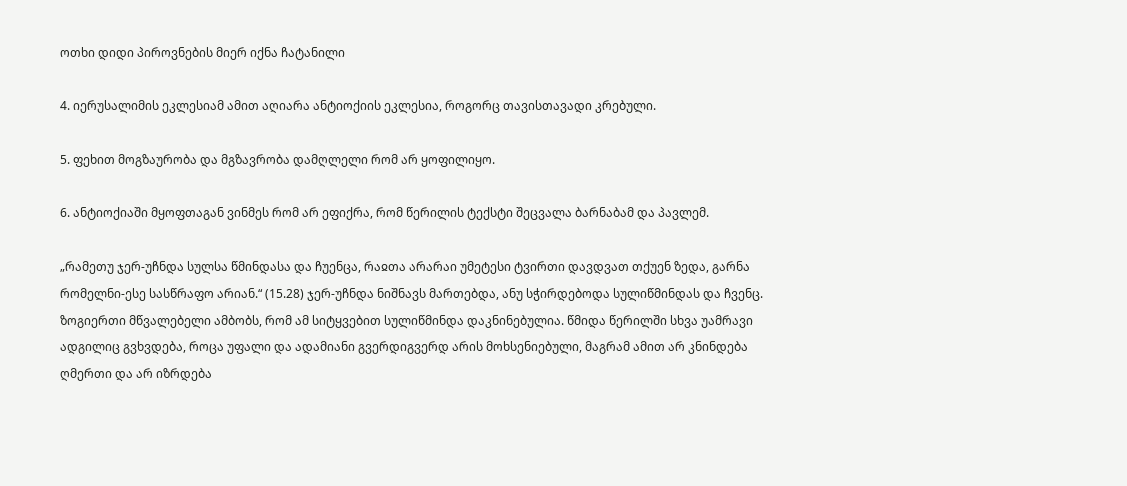ოთხი დიდი პიროვნების მიერ იქნა ჩატანილი

4. იერუსალიმის ეკლესიამ ამით აღიარა ანტიოქიის ეკლესია, როგორც თავისთავადი კრებული.

5. ფეხით მოგზაურობა და მგზავრობა დამღლელი რომ არ ყოფილიყო.

6. ანტიოქიაში მყოფთაგან ვინმეს რომ არ ეფიქრა, რომ წერილის ტექსტი შეცვალა ბარნაბამ და პავლემ.

„რამეთუ ჯერ-უჩნდა სულსა წმინდასა და ჩუენცა, რაჲთა არარაი უმეტესი ტვირთი დავდვათ თქუენ ზედა, გარნა რომელნი-ესე სასწრაფო არიან.“ (15.28) ჯერ-უჩნდა ნიშნავს მართებდა, ანუ სჭირდებოდა სულიწმინდას და ჩვენც. ზოგიერთი მწვალებელი ამბობს, რომ ამ სიტყვებით სულიწმინდა დაკნინებულია. წმიდა წერილში სხვა უამრავი ადგილიც გვხვდება, როცა უფალი და ადამიანი გვერდიგვერდ არის მოხსენიებული, მაგრამ ამით არ კნინდება ღმერთი და არ იზრდება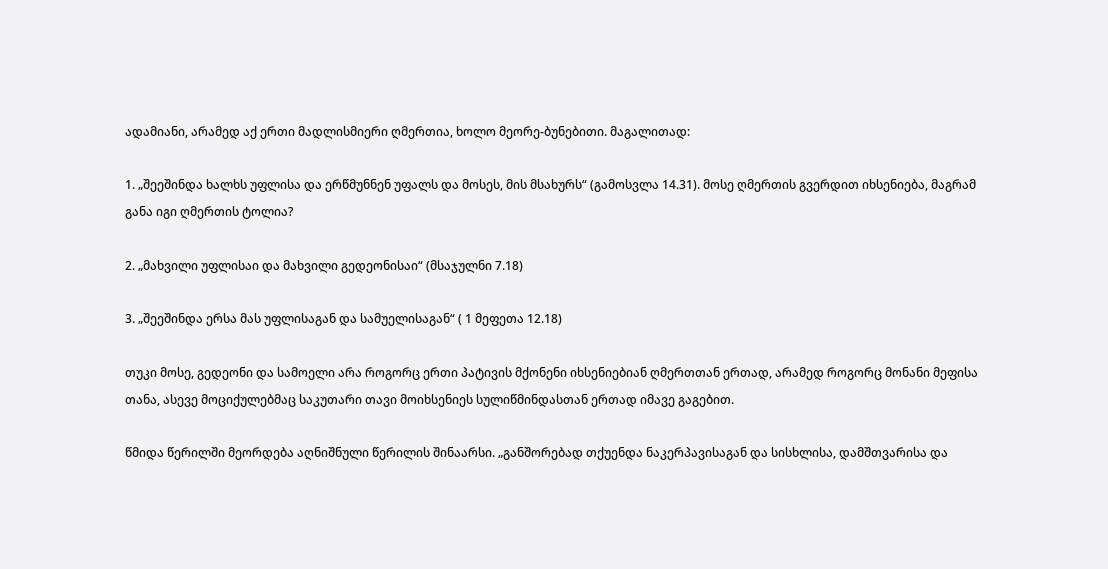ადამიანი, არამედ აქ ერთი მადლისმიერი ღმერთია, ხოლო მეორე-ბუნებითი. მაგალითად:

1. „შეეშინდა ხალხს უფლისა და ერწმუნნენ უფალს და მოსეს, მის მსახურს“ (გამოსვლა 14.31). მოსე ღმერთის გვერდით იხსენიება, მაგრამ განა იგი ღმერთის ტოლია?

2. „მახვილი უფლისაი და მახვილი გედეონისაი“ (მსაჯულნი 7.18)

3. „შეეშინდა ერსა მას უფლისაგან და სამუელისაგან“ ( 1 მეფეთა 12.18)

თუკი მოსე, გედეონი და სამოელი არა როგორც ერთი პატივის მქონენი იხსენიებიან ღმერთთან ერთად, არამედ როგორც მონანი მეფისა თანა, ასევე მოციქულებმაც საკუთარი თავი მოიხსენიეს სულიწმინდასთან ერთად იმავე გაგებით.

წმიდა წერილში მეორდება აღნიშნული წერილის შინაარსი. „განშორებად თქუენდა ნაკერპავისაგან და სისხლისა, დამშთვარისა და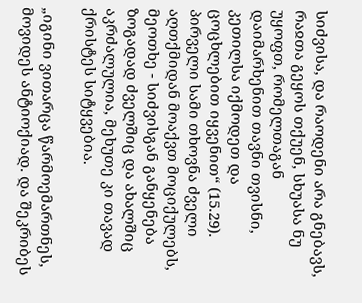სიძვისა, და რაოდენი არა გნებავს, რაჲთა გეყოს თქუენ, სხუასა ნუ უყოფთ, რომელთაგან დაიმარხენით თავნი თვისნი, კეთილსა იქმოდეთ და ცოცხლებით იყვენით“ (15.29). პირველი სამი თხოვნა ძველი აღთქმიდან მოაქვთ მოციქულებს, მეოთხე - სიძვისგან განყენება ზოგადად ძველშიც და ახალშიც აკრძალულია, მეხუთე კი თავად ქრისტეს სიტყვებია.

„იგინი ვითარცა წარმოემართნეს, მოვიდეს ანტიოქიად. და შეკრიბეს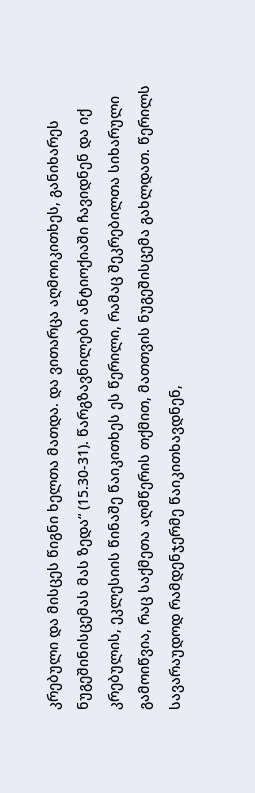კრებული და მისცეს წიგნი ხელთა მათდა. და ვითარცა აღმოიკითხეს, განიხარეს ნუგეშინისცემას მას ზედა“ (15.30-31). წარგზავნილები ანტიოქიაში ჩავიდნენ და იქ კრებულის, ეკლესიის წინაშე წაიკითხეს ეს წერილი, რამაც შეკრებილთა სიხარული გამოიწვია, რაც საქმეთა აღმწერის თქმით, მათთვის ნუგეშისცემა გახლდათ. წერილს სავარაუდოდ რამდენჯერმე წაიკითხავდნენ,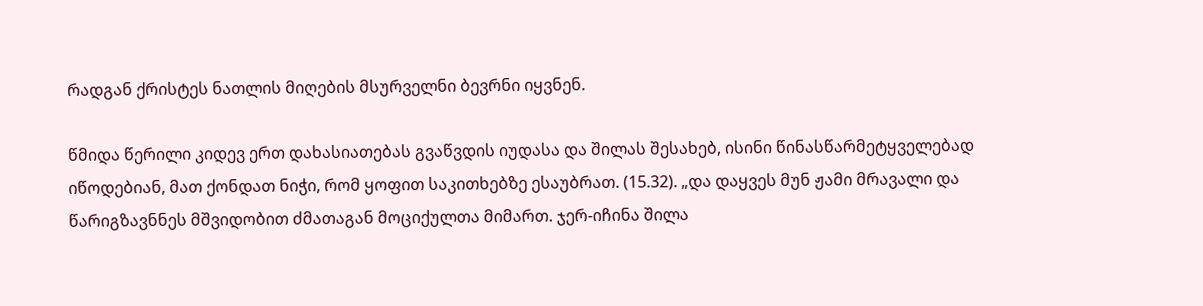რადგან ქრისტეს ნათლის მიღების მსურველნი ბევრნი იყვნენ.

წმიდა წერილი კიდევ ერთ დახასიათებას გვაწვდის იუდასა და შილას შესახებ, ისინი წინასწარმეტყველებად იწოდებიან, მათ ქონდათ ნიჭი, რომ ყოფით საკითხებზე ესაუბრათ. (15.32). „და დაყვეს მუნ ჟამი მრავალი და წარიგზავნნეს მშვიდობით ძმათაგან მოციქულთა მიმართ. ჯერ-იჩინა შილა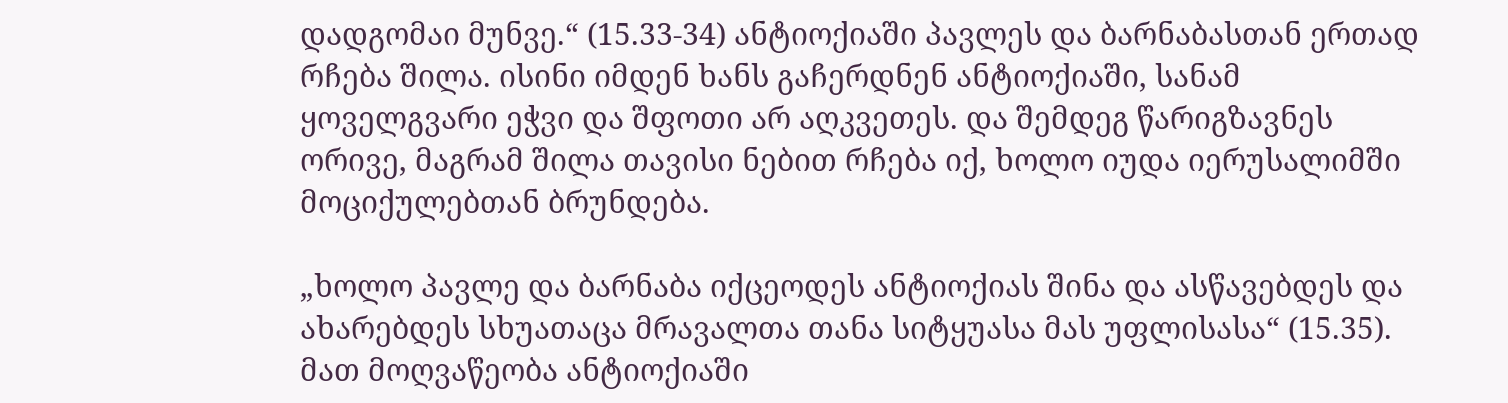დადგომაი მუნვე.“ (15.33-34) ანტიოქიაში პავლეს და ბარნაბასთან ერთად რჩება შილა. ისინი იმდენ ხანს გაჩერდნენ ანტიოქიაში, სანამ ყოველგვარი ეჭვი და შფოთი არ აღკვეთეს. და შემდეგ წარიგზავნეს ორივე, მაგრამ შილა თავისი ნებით რჩება იქ, ხოლო იუდა იერუსალიმში მოციქულებთან ბრუნდება.

„ხოლო პავლე და ბარნაბა იქცეოდეს ანტიოქიას შინა და ასწავებდეს და ახარებდეს სხუათაცა მრავალთა თანა სიტყუასა მას უფლისასა“ (15.35). მათ მოღვაწეობა ანტიოქიაში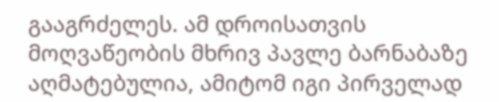გააგრძელეს. ამ დროისათვის მოღვაწეობის მხრივ პავლე ბარნაბაზე აღმატებულია, ამიტომ იგი პირველად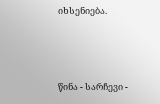იხსენიება.



წინა - სარჩევი -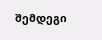შემდეგი